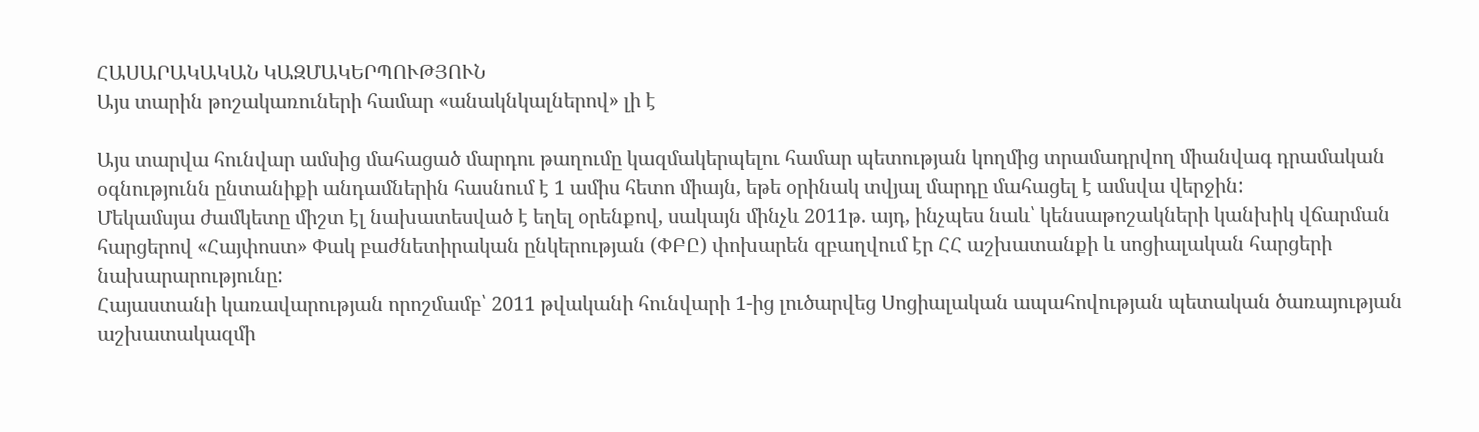ՀԱՍԱՐԱԿԱԿԱՆ ԿԱԶՄԱԿԵՐՊՈՒԹՅՈՒՆ
Այս տարին թոշակառուների համար «անակնկալներով» լի է

Այս տարվա հունվար ամսից մահացած մարդու թաղումը կազմակերպելու համար պետության կողմից տրամադրվող միանվագ դրամական օգնությունն ընտանիքի անդամներին հասնում է 1 ամիս հետո միայն, եթե օրինակ տվյալ մարդը մահացել է ամսվա վերջին:
Մեկամսյա ժամկետը միշտ էլ նախատեսված է եղել օրենքով, սակայն մինչև 2011թ. այդ, ինչպես նաև՝ կենսաթոշակների կանխիկ վճարման հարցերով «Հայփոստ» Փակ բաժնետիրական ընկերության (ՓԲԸ) փոխարեն զբաղվում էր ՀՀ աշխատանքի և սոցիալական հարցերի նախարարությունը:
Հայաստանի կառավարության որոշմամբ՝ 2011 թվականի հունվարի 1-ից լուծարվեց Սոցիալական ապահովության պետական ծառայության աշխատակազմի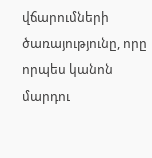վճարումների ծառայությունը, որը որպես կանոն մարդու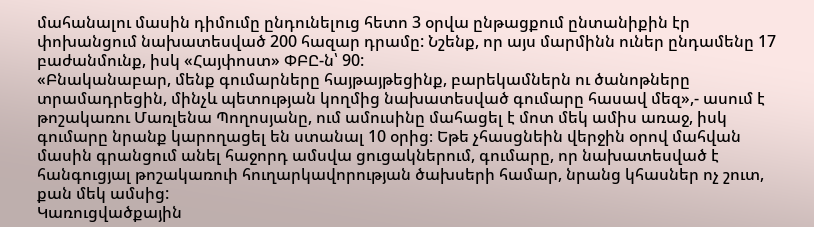մահանալու մասին դիմումը ընդունելուց հետո 3 օրվա ընթացքում ընտանիքին էր փոխանցում նախատեսված 200 հազար դրամը: Նշենք, որ այս մարմինն ուներ ընդամենը 17 բաժանմունք, իսկ «Հայփոստ» ՓԲԸ-ն՝ 90:
«Բնականաբար, մենք գումարները հայթայթեցինք, բարեկամներն ու ծանոթները տրամադրեցին, մինչև պետության կողմից նախատեսված գումարը հասավ մեզ»,- ասում է թոշակառու Մառլենա Պողոսյանը, ում ամուսինը մահացել է մոտ մեկ ամիս առաջ, իսկ գումարը նրանք կարողացել են ստանալ 10 օրից։ Եթե չհասցնեին վերջին օրով մահվան մասին գրանցում անել հաջորդ ամսվա ցուցակներում, գումարը, որ նախատեսված է հանգուցյալ թոշակառուի հուղարկավորության ծախսերի համար, նրանց կհասներ ոչ շուտ, քան մեկ ամսից:
Կառուցվածքային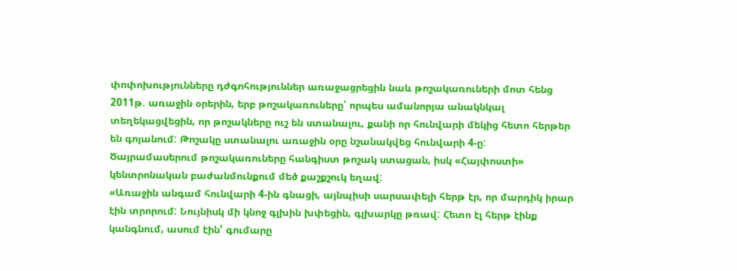փոփոխությունները դժգոհություններ առաջացրեցին նաև թոշակառուների մոտ հենց 2011թ. առաջին օրերին, երբ թոշակառուները՝ որպես ամանորյա անակնկալ տեղեկացվեցին, որ թոշակները ուշ են ստանալու, քանի որ հունվարի մեկից հետո հերթեր են գոյանում: Թոշակը ստանալու առաջին օրը նշանակվեց հունվարի 4-ը: Ծայրամասերում թոշակառուները հանգիստ թոշակ ստացան, իսկ «Հայփոստի» կենտրոնական բաժանմունքում մեծ քաշքշուկ եղավ:
«Առաջին անգամ հունվարի 4-ին գնացի, այնպիսի սարսափելի հերթ էր, որ մարդիկ իրար էին տրորում: Նույնիսկ մի կնոջ գլխին խփեցին, գլխարկը թռավ: Հետո էլ հերթ էինք կանգնում, ասում էին' գումարը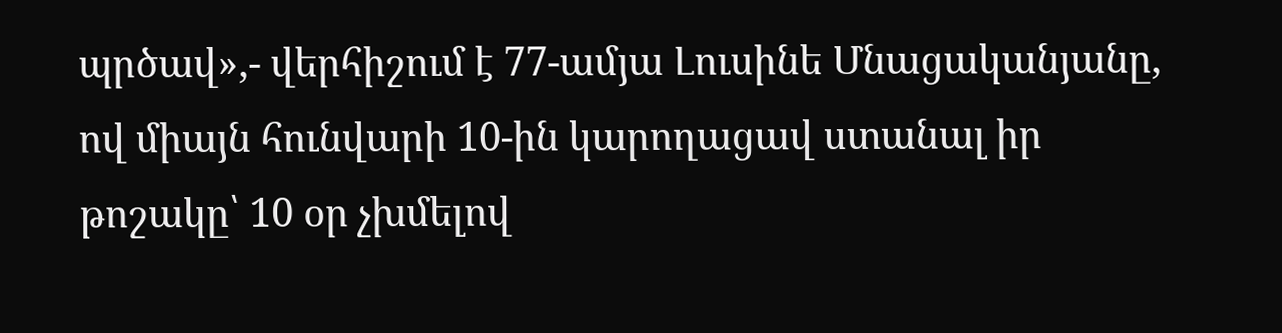պրծավ»,- վերհիշում է 77-ամյա Լուսինե Մնացականյանը, ով միայն հունվարի 10-ին կարողացավ ստանալ իր թոշակը՝ 10 օր չխմելով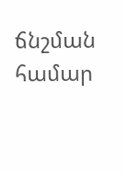ճնշման համար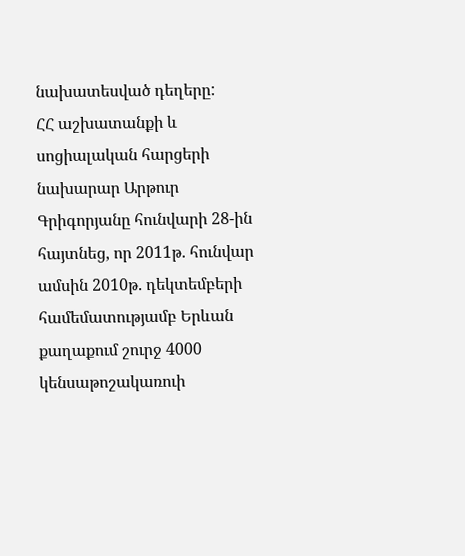նախատեսված դեղերը:
ՀՀ աշխատանքի և սոցիալական հարցերի նախարար Արթուր Գրիգորյանը հունվարի 28-ին հայտնեց, որ 2011թ. հունվար ամսին 2010թ. դեկտեմբերի համեմատությամբ Երևան քաղաքում շուրջ 4000 կենսաթոշակառուի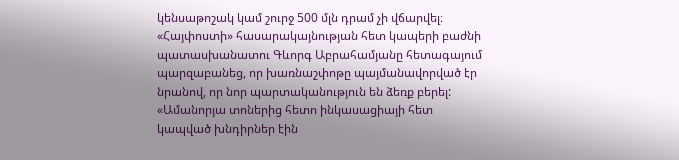կենսաթոշակ կամ շուրջ 500 մլն դրամ չի վճարվել։
«Հայփոստի» հասարակայնության հետ կապերի բաժնի պատասխանատու Գևորգ Աբրահամյանը հետագայում պարզաբանեց, որ խառնաշփոթը պայմանավորված էր նրանով, որ նոր պարտականություն են ձեռք բերել:
«Ամանորյա տոներից հետո ինկասացիայի հետ կապված խնդիրներ էին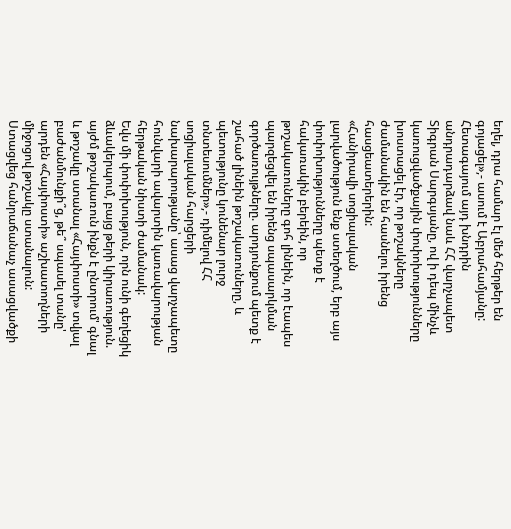եղել, դրա համար էլ մեծ հերթեր են գոյացել»,- ասում է Աբրահամյանը:
Հետագայում այդ խնդրին անդրադարձավ նաև ՀՀ վարչապետ Տիգրան Սարգսյանը, ով ի դեպ մինչև կառուցվածքային փոփոխությունները խոստացել էր, որ թոշակները ժամանակին են հասնելու իրենց հասցեատերերին:
«Հանիրավի սոցիալական լարվածություն ենք ստեղծում, երբ այս փոփոխությունները պետք է հակառակին բերեին, որ թոշակառուները գոհ լինեին, որ էապես պարզեցվել են իրենց սպասարկման գործառույթները. արդյունքում պետք է շահած լինեին թոշակառուները, և պետությունը կունենար լուրջ տնտեսումներ»,- դիմելով ՀՀ սոցիալական հարցերի նախարարությանը՝ ասաց վարչապետը հունվարի ավարտին կառավարության հերթական նիստի ժամանակ:
Եվս մի փոփոխություն, որն ունի գեղեցիկ ձևակերպում, բայց թերի կիրառություն. այժմ թոշակառուն ինքն է ընտրում' գնալ և թոշակը ստանալ «Հայփոստի» տվյալ բաժանմունքի՞ց, թե՞ սպասել տանը' արդեն «Հայփոստի» աշխատողների միջոցով թոշակը ստանալուն:
Ստացվեց հանրաճանաչ ասացվածքի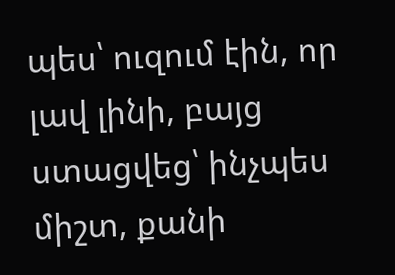պես՝ ուզում էին, որ լավ լինի, բայց ստացվեց՝ ինչպես միշտ, քանի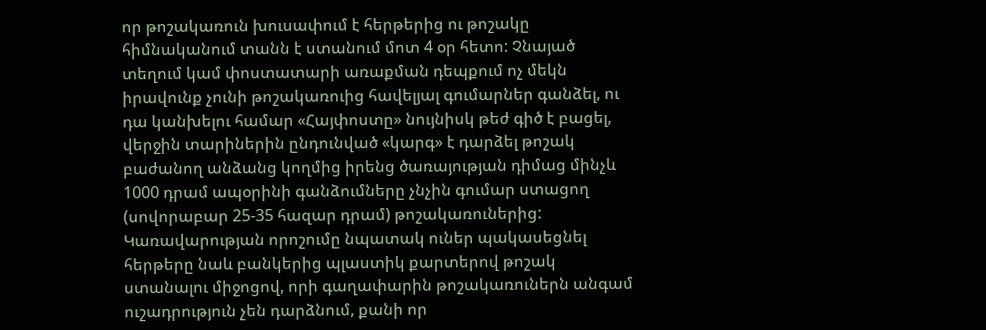որ թոշակառուն խուսափում է հերթերից ու թոշակը հիմնականում տանն է ստանում մոտ 4 օր հետո: Չնայած տեղում կամ փոստատարի առաքման դեպքում ոչ մեկն իրավունք չունի թոշակառուից հավելյալ գումարներ գանձել, ու դա կանխելու համար «Հայփոստը» նույնիսկ թեժ գիծ է բացել, վերջին տարիներին ընդունված «կարգ» է դարձել թոշակ բաժանող անձանց կողմից իրենց ծառայության դիմաց մինչև 1000 դրամ ապօրինի գանձումները չնչին գումար ստացող (սովորաբար 25-35 հազար դրամ) թոշակառուներից:
Կառավարության որոշումը նպատակ ուներ պակասեցնել հերթերը նաև բանկերից պլաստիկ քարտերով թոշակ ստանալու միջոցով, որի գաղափարին թոշակառուներն անգամ ուշադրություն չեն դարձնում, քանի որ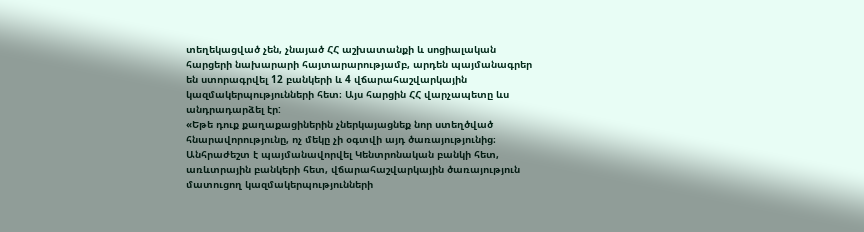տեղեկացված չեն, չնայած ՀՀ աշխատանքի և սոցիալական հարցերի նախարարի հայտարարությամբ, արդեն պայմանագրեր են ստորագրվել 12 բանկերի և 4 վճարահաշվարկային կազմակերպությունների հետ։ Այս հարցին ՀՀ վարչապետը ևս անդրադարձել էր:
«Եթե դուք քաղաքացիներին չներկայացնեք նոր ստեղծված հնարավորությունը, ոչ մեկը չի օգտվի այդ ծառայությունից։ Անհրաժեշտ է պայմանավորվել Կենտրոնական բանկի հետ, առևտրային բանկերի հետ, վճարահաշվարկային ծառայություն մատուցող կազմակերպությունների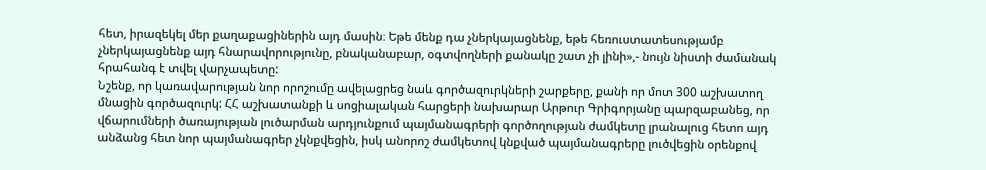հետ, իրազեկել մեր քաղաքացիներին այդ մասին։ Եթե մենք դա չներկայացնենք, եթե հեռուստատեսությամբ չներկայացնենք այդ հնարավորությունը, բնականաբար, օգտվողների քանակը շատ չի լինի»,- նույն նիստի ժամանակ հրահանգ է տվել վարչապետը:
Նշենք, որ կառավարության նոր որոշումը ավելացրեց նաև գործազուրկների շարքերը, քանի որ մոտ 300 աշխատող մնացին գործազուրկ: ՀՀ աշխատանքի և սոցիալական հարցերի նախարար Արթուր Գրիգորյանը պարզաբանեց, որ վճարումների ծառայության լուծարման արդյունքում պայմանագրերի գործողության ժամկետը լրանալուց հետո այդ անձանց հետ նոր պայմանագրեր չկնքվեցին, իսկ անորոշ ժամկետով կնքված պայմանագրերը լուծվեցին օրենքով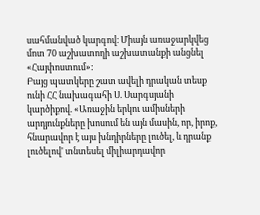սահմանված կարգով։ Միայն առաջարկվեց մոտ 70 աշխատողի աշխատանքի անցնել «Հայփոստում»:
Բայց պատկերը շատ ավելի դրական տեսք ունի ՀՀ նախագահի Ս. Սարգսյանի կարծիքով. «Առաջին երկու ամիսների արդյունքները խոսում են այն մասին, որ, իրոք, հնարավոր է այս խնդիրները լուծել, և դրանք լուծելով' տնտեսել միլիարդավոր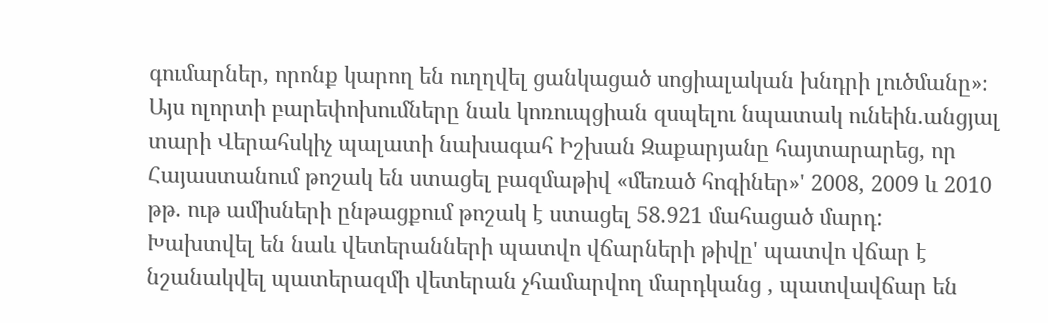գումարներ, որոնք կարող են ուղղվել ցանկացած սոցիալական խնդրի լուծմանը»։
Այս ոլորտի բարեփոխումները նաև կոռուպցիան զսպելու նպատակ ունեին.անցյալ տարի Վերահսկիչ պալատի նախագահ Իշխան Զաքարյանը հայտարարեց, որ Հայաստանում թոշակ են ստացել բազմաթիվ «մեռած հոգիներ»' 2008, 2009 և 2010 թթ. ութ ամիսների ընթացքում թոշակ է ստացել 58.921 մահացած մարդ:
Խախտվել են նաև վետերանների պատվո վճարների թիվը' պատվո վճար է նշանակվել պատերազմի վետերան չհամարվող մարդկանց , պատվավճար են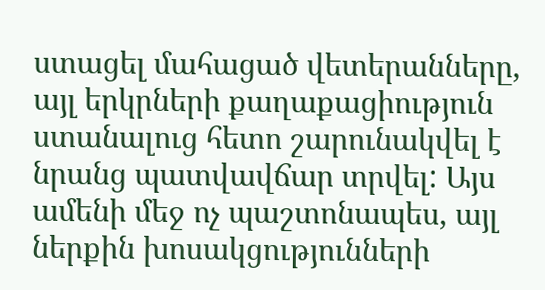ստացել մահացած վետերանները, այլ երկրների քաղաքացիություն ստանալուց հետո շարունակվել է նրանց պատվավճար տրվել: Այս ամենի մեջ ոչ պաշտոնապես, այլ ներքին խոսակցությունների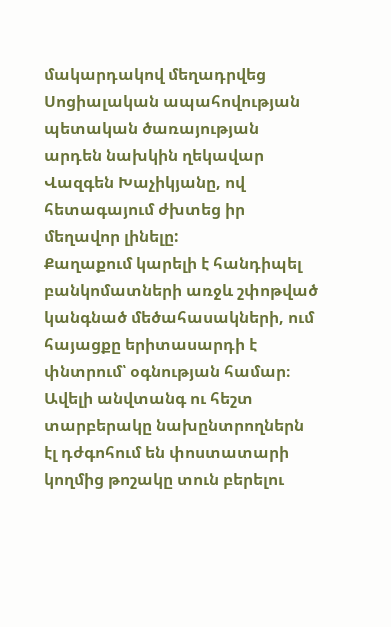մակարդակով մեղադրվեց Սոցիալական ապահովության պետական ծառայության արդեն նախկին ղեկավար Վազգեն Խաչիկյանը, ով հետագայում ժխտեց իր մեղավոր լինելը:
Քաղաքում կարելի է հանդիպել բանկոմատների առջև շփոթված կանգնած մեծահասակների, ում հայացքը երիտասարդի է փնտրում՝ օգնության համար։ Ավելի անվտանգ ու հեշտ տարբերակը նախընտրողներն էլ դժգոհում են փոստատարի կողմից թոշակը տուն բերելու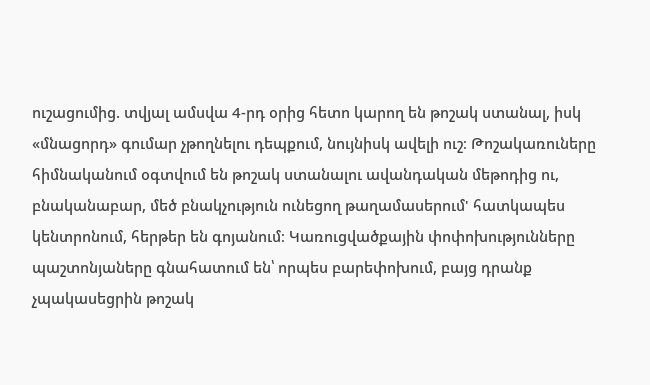ուշացումից. տվյալ ամսվա 4-րդ օրից հետո կարող են թոշակ ստանալ, իսկ «մնացորդ» գումար չթողնելու դեպքում, նույնիսկ ավելի ուշ։ Թոշակառուները հիմնականում օգտվում են թոշակ ստանալու ավանդական մեթոդից ու, բնականաբար, մեծ բնակչություն ունեցող թաղամասերում' հատկապես կենտրոնում, հերթեր են գոյանում։ Կառուցվածքային փոփոխությունները պաշտոնյաները գնահատում են՝ որպես բարեփոխում, բայց դրանք չպակասեցրին թոշակ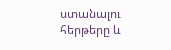ստանալու հերթերը և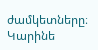ժամկետները։
Կարինե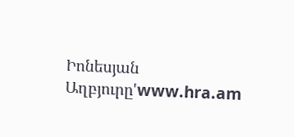Իոնեսյան
Աղբյուրը'www.hra.am